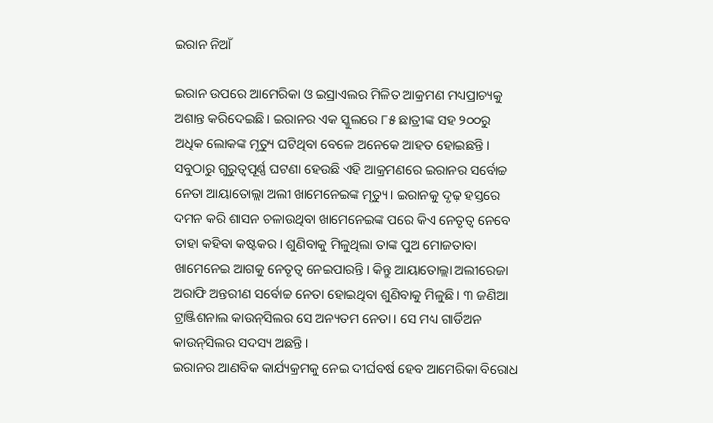ଇରାନ ନିଆଁ

ଇରାନ ଉପରେ ଆମେରିକା ଓ ଇସ୍ରାଏଲର ମିଳିତ ଆକ୍ରମଣ ମଧ୍ୟପ୍ରାଚ୍ୟକୁ ଅଶାନ୍ତ କରିଦେଇଛି। ଇରାନର ଏକ ସ୍କୁଲରେ ୮୫ ଛାତ୍ରୀଙ୍କ ସହ ୨୦୦ରୁ ଅଧିକ ଲୋକଙ୍କ ମୃତ୍ୟୁ ଘଟିଥିବା ବେଳେ ଅନେକେ ଆହତ ହୋଇଛନ୍ତି। ସବୁଠାରୁ ଗୁରୁତ୍ୱପୂର୍ଣ୍ଣ ଘଟଣା ହେଉଛି ଏହି ଆକ୍ରମଣରେ ଇରାନର ସର୍ବୋଚ୍ଚ ନେତା ଆୟାତୋଲ୍ଲା ଅଲୀ ଖାମେନେଇଙ୍କ ମୃତ୍ୟୁ। ଇରାନକୁ ଦୃଢ଼ ହସ୍ତରେ ଦମନ କରି ଶାସନ ଚଳାଉଥିବା ଖାମେନେଇଙ୍କ ପରେ କିଏ ନେତୃତ୍ୱ ନେବେ ତାହା କହିବା କଷ୍ଟକର। ଶୁଣିବାକୁ ମିଳୁଥିଲା ତାଙ୍କ ପୁଅ ମୋଜତାବା ଖାମେନେଇ ଆଗକୁ ନେତୃତ୍ୱ ନେଇପାରନ୍ତି। କିନ୍ତୁ ଆୟାତୋଲ୍ଲା ଅଲୀରେଜା ଅରାଫି ଅନ୍ତରୀଣ ସର୍ବୋଚ୍ଚ ନେତା ହୋଇଥିବା ଶୁଣିବାକୁ ମିଳୁଛି। ୩ ଜଣିଆ ଟ୍ରାଞ୍ଜିଶନାଲ କାଉନ୍‌ସିଲର ସେ ଅନ୍ୟତମ ନେତା। ସେ ମଧ୍ୟ ଗାର୍ଡିଅନ କାଉନ୍‌ସିଲର ସଦସ୍ୟ ଅଛନ୍ତି।
ଇରାନର ଆଣବିକ କାର୍ଯ୍ୟକ୍ରମକୁ ନେଇ ଦୀର୍ଘବର୍ଷ ହେବ ଆମେରିକା ବିରୋଧ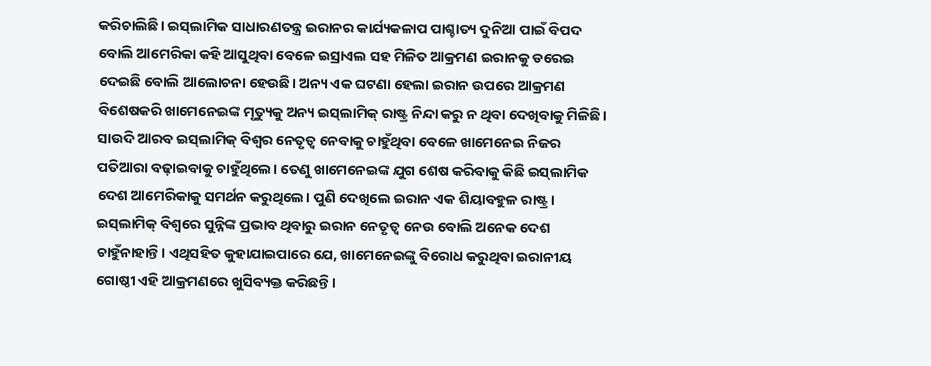କରିଚାଲିଛି। ଇସ୍‌ଲାମିକ ସାଧାରଣତନ୍ତ୍ର ଇରାନର କାର୍ଯ୍ୟକଳାପ ପାଶ୍ଚାତ୍ୟ ଦୁନିଆ ପାଇଁ ବିପଦ ବୋଲି ଆମେରିକା କହି ଆସୁଥିବା ବେଳେ ଇସ୍ରାଏଲ ସହ ମିଳିତ ଆକ୍ରମଣ ଇରାନକୁ ଡରେଇ ଦେଇଛି ବୋଲି ଆଲୋଚନା ହେଉଛି। ଅନ୍ୟ ଏକ ଘଟଣା ହେଲା ଇରାନ ଉପରେ ଆକ୍ରମଣ ବିଶେଷକରି ଖାମେନେଇଙ୍କ ମୃତ୍ୟୁକୁ ଅନ୍ୟ ଇସ୍‌ଲାମିକ୍‌ ରାଷ୍ଟ୍ର ନିନ୍ଦା କରୁ ନ ଥିବା ଦେଖିବାକୁ ମିଳିଛି। ସାଉଦି ଆରବ ଇସ୍‌ଲାମିକ୍‌ ବିଶ୍ୱର ନେତୃତ୍ୱ ନେବାକୁ ଚାହୁଁଥିବା ବେଳେ ଖାମେନେଇ ନିଜର ପତିଆରା ବଢ଼ାଇବାକୁ ଚାହୁଁଥିଲେ। ତେଣୁ ଖାମେନେଇଙ୍କ ଯୁଗ ଶେଷ କରିବାକୁ କିଛି ଇସ୍‌ଲାମିକ ଦେଶ ଆମେରିକାକୁ ସମର୍ଥନ କରୁଥିଲେ। ପୁଣି ଦେଖିଲେ ଇରାନ ଏକ ଶିୟାବହୁଳ ରାଷ୍ଟ୍ର। ଇସ୍‌ଲାମିକ୍‌ ବିଶ୍ୱରେ ସୁନ୍ନିଙ୍କ ପ୍ରଭାବ ଥିବାରୁ ଇରାନ ନେତୃତ୍ୱ ନେଉ ବୋଲି ଅନେକ ଦେଶ ଚାହୁଁନାହାନ୍ତି। ଏଥିସହିତ କୁହାଯାଇପାରେ ଯେ, ଖାମେନେଇଙ୍କୁ ବିରୋଧ କରୁଥିବା ଇରାନୀୟ ଗୋଷ୍ଠୀ ଏହି ଆକ୍ରମଣରେ ଖୁସିବ୍ୟକ୍ତ କରିଛନ୍ତି।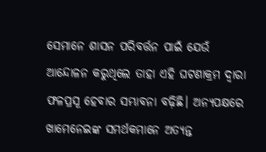ସେମାନେ ଶାସନ ପରିବର୍ତ୍ତନ ପାଇଁ ଯେଉଁ ଆନ୍ଦୋଳନ କରୁଥିଲେ ତାହା ଏହି ଘଟଣାକ୍ରମ ଦ୍ୱାରା ଫଳପ୍ରସୂ ହେବାର ସମ୍ଭାବନା ବଢ଼ିଛି। ଅନ୍ୟପକ୍ଷରେ ଖାମେନେଇଙ୍କ ସମର୍ଥକମାନେ ଅତ୍ୟନ୍ତ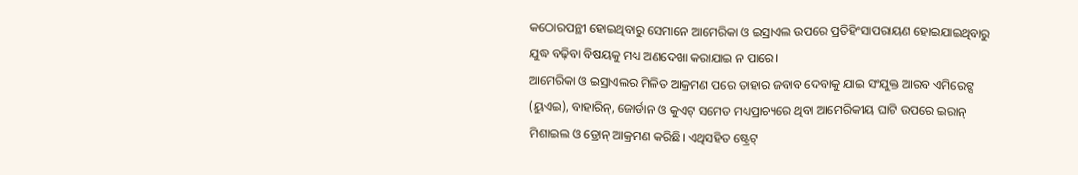କଠୋରପନ୍ଥୀ ହୋଇଥିବାରୁ ସେମାନେ ଆମେରିକା ଓ ଇସ୍ରାଏଲ ଉପରେ ପ୍ରତିହିଂସାପରାୟଣ ହୋଇଯାଇଥିବାରୁ ଯୁଦ୍ଧ ବଢ଼ିବା ବିଷୟକୁ ମଧ୍ୟ ଅଣଦେଖା କରାଯାଇ ନ ପାରେ।
ଆମେରିକା ଓ ଇସ୍ରାଏଲର ମିଳିତ ଆକ୍ରମଣ ପରେ ତାହାର ଜବାବ ଦେବାକୁ ଯାଇ ସଂଯୁକ୍ତ ଆରବ ଏମିରେଟ୍ସ (ୟୁଏଇ), ବାହାରିନ୍‌, ଜୋର୍ଡାନ ଓ କୁଏଟ୍‌ ସମେତ ମଧ୍ୟପ୍ରାଚ୍ୟରେ ଥିବା ଆମେରିକୀୟ ଘାଟି ଉପରେ ଇରାନ୍‌ ମିଶାଇଲ ଓ ଡ୍ରୋନ୍‌ ଆକ୍ରମଣ କରିଛି। ଏଥିସହିତ ଷ୍ଟ୍ରେଟ୍‌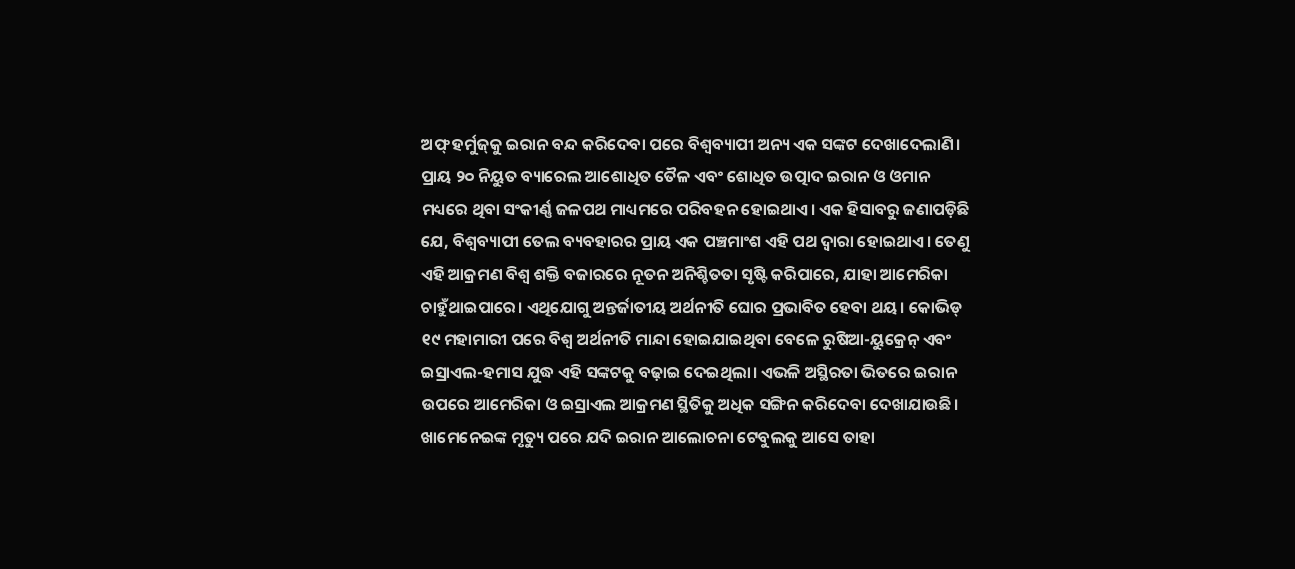ଅଫ୍‌ ହର୍ମୁଜ୍‌କୁ ଇରାନ ବନ୍ଦ କରିଦେବା ପରେ ବିଶ୍ୱବ୍ୟାପୀ ଅନ୍ୟ ଏକ ସଙ୍କଟ ଦେଖାଦେଲାଣି। ପ୍ରାୟ ୨୦ ନିୟୁତ ବ୍ୟାରେଲ ଆଶୋଧିତ ତୈଳ ଏବଂ ଶୋଧିତ ଉତ୍ପାଦ ଇରାନ ଓ ଓମାନ ମଧ୍ୟରେ ଥିବା ସଂକୀର୍ଣ୍ଣ ଜଳପଥ ମାଧ୍ୟମରେ ପରିବହନ ହୋଇଥାଏ। ଏକ ହିସାବରୁ ଜଣାପଡ଼ିଛି ଯେ, ବିଶ୍ୱବ୍ୟାପୀ ତେଲ ବ୍ୟବହାରର ପ୍ରାୟ ଏକ ପଞ୍ଚମାଂଶ ଏହି ପଥ ଦ୍ୱାରା ହୋଇଥାଏ। ତେଣୁ ଏହି ଆକ୍ରମଣ ବିଶ୍ୱ ଶକ୍ତି ବଜାରରେ ନୂତନ ଅନିଶ୍ଚିତତା ସୃଷ୍ଟି କରିପାରେ, ଯାହା ଆମେରିକା ଚାହୁଁଥାଇପାରେ। ଏଥିଯୋଗୁ ଅନ୍ତର୍ଜାତୀୟ ଅର୍ଥନୀତି ଘୋର ପ୍ରଭାବିତ ହେବା ଥୟ। କୋଭିଡ୍‌ ୧୯ ମହାମାରୀ ପରେ ବିଶ୍ୱ ଅର୍ଥନୀତି ମାନ୍ଦା ହୋଇଯାଇଥିବା ବେଳେ ରୁଷିଆ-ୟୁକ୍ରେନ୍‌ ଏବଂ ଇସ୍ରାଏଲ-ହମାସ ଯୁଦ୍ଧ ଏହି ସଙ୍କଟକୁ ବଢ଼ାଇ ଦେଇଥିଲା। ଏଭଳି ଅସ୍ଥିରତା ଭିତରେ ଇରାନ ଉପରେ ଆମେରିକା ଓ ଇସ୍ରାଏଲ ଆକ୍ରମଣ ସ୍ଥିତିକୁ ଅଧିକ ସଙ୍ଗିନ କରିଦେବା ଦେଖାଯାଉଛି। ଖାମେନେଇଙ୍କ ମୃତ୍ୟୁ ପରେ ଯଦି ଇରାନ ଆଲୋଚନା ଟେବୁଲକୁ ଆସେ ତାହା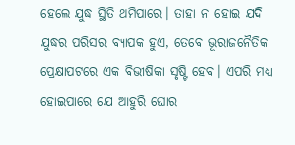ହେଲେ ଯୁଦ୍ଧ ସ୍ଥିତି ଥମିପାରେ। ତାହା ନ ହୋଇ ଯଦି ଯୁଦ୍ଧର ପରିସର ବ୍ୟାପକ ହୁଏ, ତେବେ ଭୂରାଜନୈତିକ ପ୍ରେକ୍ଷାପଟରେ ଏକ ବିଭୀଷିକା ସୃଷ୍ଟି ହେବ। ଏପରି ମଧ୍ୟ ହୋଇପାରେ ଯେ ଆହୁରି ଘୋର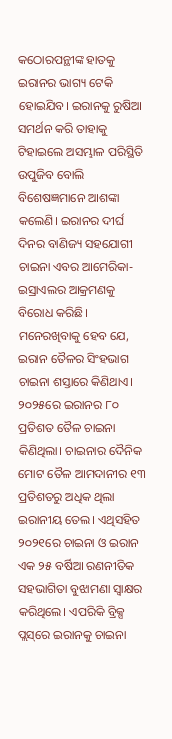କଠୋରପନ୍ଥୀଙ୍କ ହାତକୁ ଇରାନର ଭାଗ୍ୟ ଟେକି ହୋଇଯିବ। ଇରାନକୁ ରୁଷିଆ ସମର୍ଥନ କରି ତାହାକୁ ଟିହାଇଲେ ଅସମ୍ଭାଳ ପରିସ୍ଥିତି ଉପୁଜିବ ବୋଲି ବିଶେଷଜ୍ଞମାନେ ଆଶଙ୍କା କଲେଣି। ଇରାନର ଦୀର୍ଘ ଦିନର ବାଣିଜ୍ୟ ସହଯୋଗୀ ଚାଇନା ଏବର ଆମେରିକା-ଇସ୍ରାଏଲର ଆକ୍ରମଣକୁ ବିରୋଧ କରିଛି। ମନେରଖିବାକୁ ହେବ ଯେ, ଇରାନ ତୈଳର ସିଂହଭାଗ ଚାଇନା ଶସ୍ତାରେ କିଣିଥାଏ। ୨୦୨୫ରେ ଇରାନର ୮୦ ପ୍ରତିଶତ ତୈଳ ଚାଇନା କିଣିଥିଲା। ଚାଇନାର ଦୈନିକ ମୋଟ ତୈଳ ଆମଦାନୀର ୧୩ ପ୍ରତିଶତରୁ ଅଧିକ ଥିଲା ଇରାନୀୟ ତେଲ। ଏଥିସହିତ ୨୦୨୧ରେ ଚାଇନା ଓ ଇରାନ ଏକ ୨୫ ବର୍ଷିଆ ରଣନୀତିକ ସହଭାଗିତା ବୁଝାମଣା ସ୍ବାକ୍ଷର କରିଥିଲେ। ଏପରିକି ବ୍ରିକ୍ସ ପ୍ଲସ୍‌ରେ ଇରାନକୁ ଚାଇନା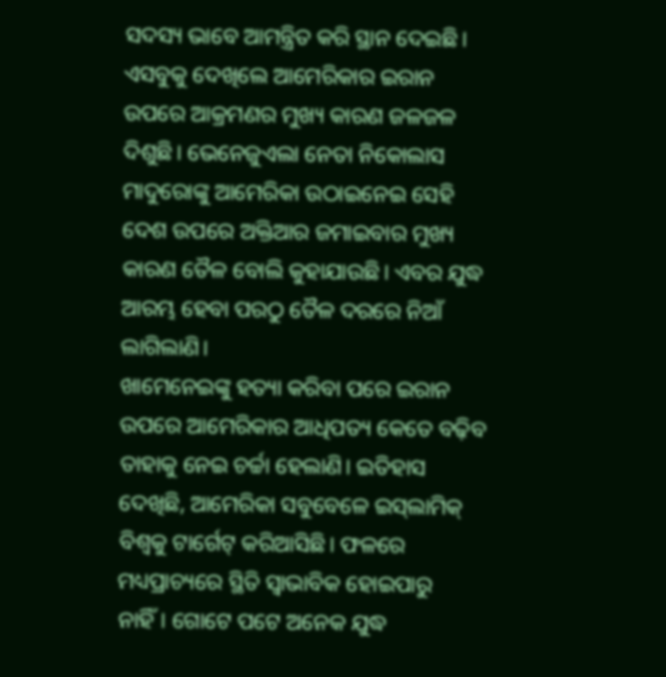ସଦସ୍ୟ ଭାବେ ଆମନ୍ତ୍ରିତ କରି ସ୍ଥାନ ଦେଇଛି। ଏସବୁକୁ ଦେଖିଲେ ଆମେରିକାର ଇରାନ ଉପରେ ଆକ୍ରମଣର ମୁଖ୍ୟ କାରଣ ଜଳଜଳ ଦିଶୁଛି। ଭେନେଜୁଏଲା ନେତା ନିକୋଲାସ ମାଦୁରୋଙ୍କୁ ଆମେରିକା ଉଠାଇନେଇ ସେହି ଦେଶ ଉପରେ ଅକ୍ତିଆର ଜମାଇବାର ମୁଖ୍ୟ କାରଣ ତୈଳ ବୋଲି କୁହାଯାଉଛି। ଏବର ଯୁଦ୍ଧ ଆରମ୍ଭ ହେବା ପରଠୁ ତୈଳ ଦରରେ ନିଆଁ ଲାଗିଲାଣି।
ଖାମେନେଇଙ୍କୁ ହତ୍ୟା କରିବା ପରେ ଇରାନ ଉପରେ ଆମେରିକାର ଆଧିପତ୍ୟ କେତେ ବଢ଼ିବ ତାହାକୁ ନେଇ ଚର୍ଚ୍ଚା ହେଲାଣି। ଇତିହାସ ଦେଖିଛି, ଆମେରିକା ସବୁବେଳେ ଇସ୍‌ଲାମିକ୍‌ ବିଶ୍ୱକୁ ଟାର୍ଗେଟ୍‌ କରିଆସିଛି। ଫଳରେ ମଧ୍ୟପ୍ରାଚ୍ୟରେ ସ୍ଥିତି ସ୍ବାଭାବିକ ହୋଇପାରୁ ନାହିଁ। ଗୋଟେ ପଟେ ଅନେକ ଯୁଦ୍ଧ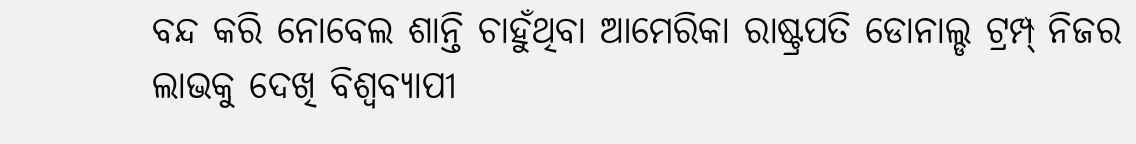ବନ୍ଦ କରି ନୋବେଲ ଶାନ୍ତି ଚାହୁଁଥିବା ଆମେରିକା ରାଷ୍ଟ୍ରପତି ଡୋନାଲ୍ଡ ଟ୍ରମ୍ପ୍‌ ନିଜର ଲାଭକୁ ଦେଖି ବିଶ୍ୱବ୍ୟାପୀ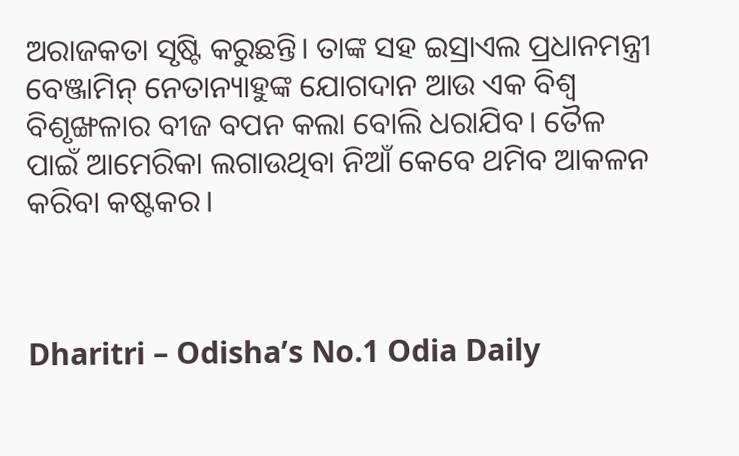ଅରାଜକତା ସୃଷ୍ଟି କରୁଛନ୍ତି। ତାଙ୍କ ସହ ଇସ୍ରାଏଲ ପ୍ରଧାନମନ୍ତ୍ରୀ ବେଞ୍ଜାମିନ୍‌ ନେତାନ୍ୟାହୁଙ୍କ ଯୋଗଦାନ ଆଉ ଏକ ବିଶ୍ୱ ବିଶୃଙ୍ଖଳାର ବୀଜ ବପନ କଲା ବୋଲି ଧରାଯିବ। ତୈଳ ପାଇଁ ଆମେରିକା ଲଗାଉଥିବା ନିଆଁ କେବେ ଥମିବ ଆକଳନ କରିବା କଷ୍ଟକର।



Dharitri – Odisha’s No.1 Odia Daily